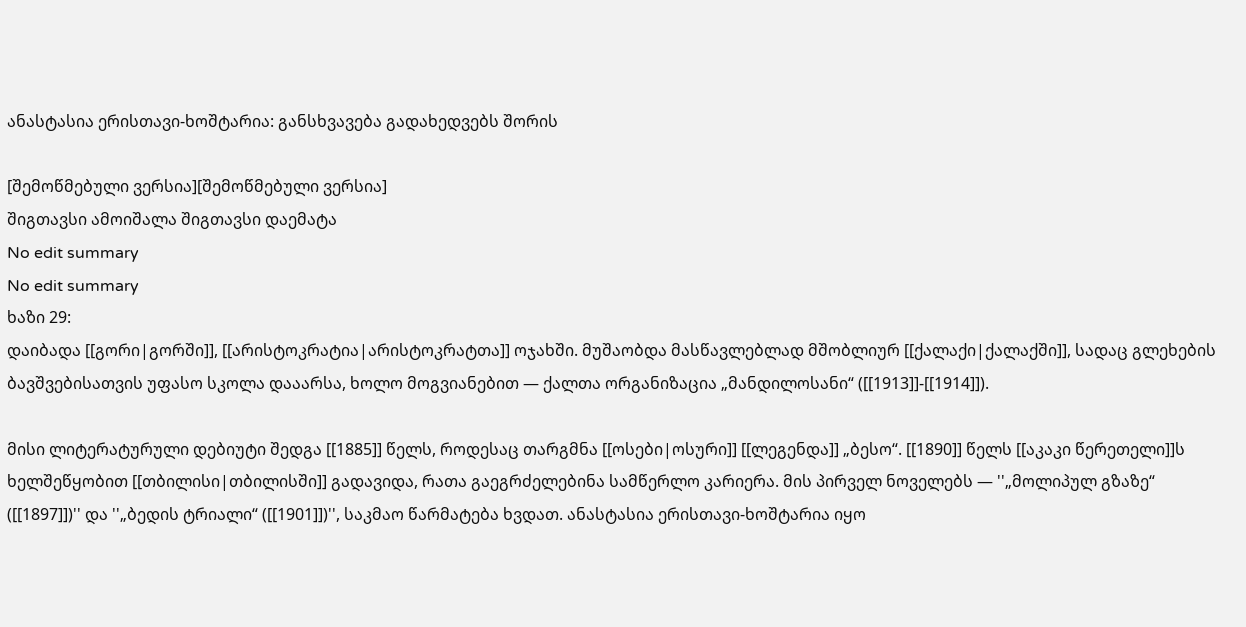ანასტასია ერისთავი-ხოშტარია: განსხვავება გადახედვებს შორის

[შემოწმებული ვერსია][შემოწმებული ვერსია]
შიგთავსი ამოიშალა შიგთავსი დაემატა
No edit summary
No edit summary
ხაზი 29:
დაიბადა [[გორი|გორში]], [[არისტოკრატია|არისტოკრატთა]] ოჯახში. მუშაობდა მასწავლებლად მშობლიურ [[ქალაქი|ქალაქში]], სადაც გლეხების ბავშვებისათვის უფასო სკოლა დააარსა, ხოლო მოგვიანებით — ქალთა ორგანიზაცია „მანდილოსანი“ ([[1913]]-[[1914]]).

მისი ლიტერატურული დებიუტი შედგა [[1885]] წელს, როდესაც თარგმნა [[ოსები|ოსური]] [[ლეგენდა]] „ბესო“. [[1890]] წელს [[აკაკი წერეთელი]]ს ხელშეწყობით [[თბილისი|თბილისში]] გადავიდა, რათა გაეგრძელებინა სამწერლო კარიერა. მის პირველ ნოველებს — ''„მოლიპულ გზაზე“ ([[1897]])'' და ''„ბედის ტრიალი“ ([[1901]])'', საკმაო წარმატება ხვდათ. ანასტასია ერისთავი-ხოშტარია იყო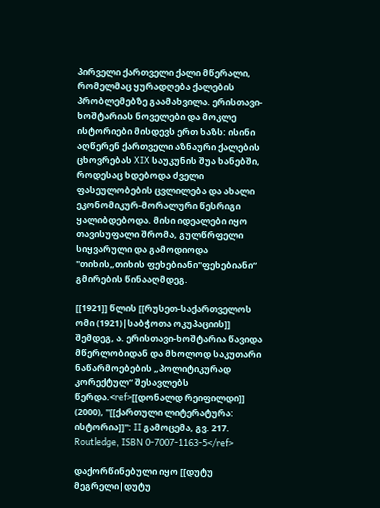პირველი ქართველი ქალი მწერალი, რომელმაც ყურადღება ქალების პრობლემებზე გაამახვილა. ერისთავი-ხოშტარიას ნოველები და მოკლე ისტორიები მისდევს ერთ ხაზს: ისინი აღწერენ ქართველი აზნაური ქალების ცხოვრებას XIX საუკუნის შუა ხანებში, როდესაც ხდებოდა ძველი ფასეულობების ცვლილება და ახალი ეკონომიკურ-მორალური წესრიგი ყალიბდებოდა. მისი იდეალები იყო თავისუფალი შრომა, გულწრფელი სიყვარული და გამოდიოდა "თიხის„თიხის ფეხებიანი"ფეხებიანი“ გმირების წინააღმდეგ.

[[1921]] წლის [[რუსეთ-საქართველოს ომი (1921)|საბჭოთა ოკუპაციის]] შემდეგ, ა. ერისთავი-ხოშტარია წავიდა მწერლობიდან და მხოლოდ საკუთარი ნაწარმოებების „პოლიტიკურად კორექტულ“ შესავლებს წერდა.<ref>[[დონალდ რეიფილდი]] (2000), ''[[ქართული ლიტერატურა: ისტორია]]'': II გამოცემა, გვ. 217. Routledge, ISBN 0-7007-1163-5</ref>

დაქორწინებული იყო [[დუტუ მეგრელი|დუტუ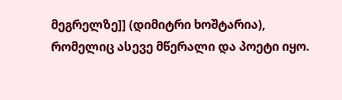მეგრელზე]] (დიმიტრი ხოშტარია), რომელიც ასევე მწერალი და პოეტი იყო.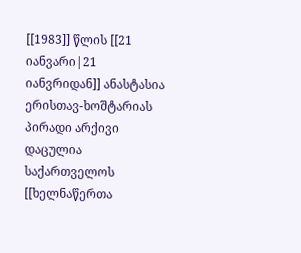[[1983]] წლის [[21 იანვარი|21 იანვრიდან]] ანასტასია ერისთავ-ხოშტარიას პირადი არქივი დაცულია საქართველოს [[ხელნაწერთა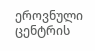ეროვნული ცენტრის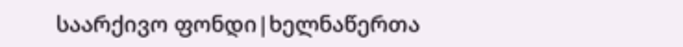საარქივო ფონდი|ხელნაწერთა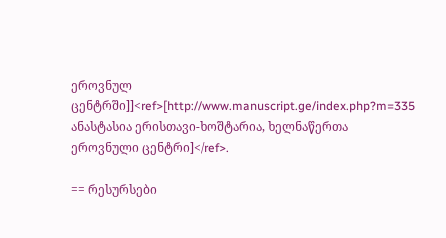ეროვნულ ცენტრში]]<ref>[http://www.manuscript.ge/index.php?m=335 ანასტასია ერისთავი-ხოშტარია, ხელნაწერთა ეროვნული ცენტრი]</ref>.

== რესურსები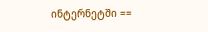ინტერნეტში ==